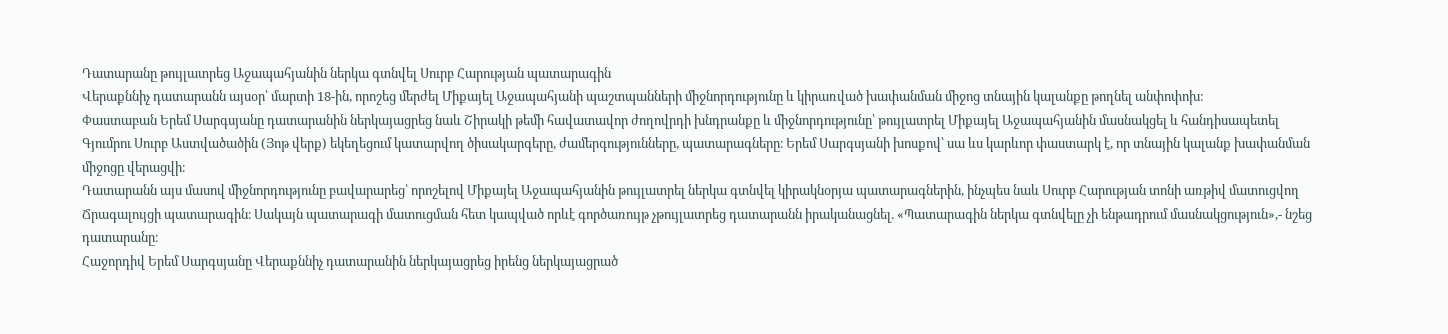Դատարանը թույլատրեց Աջապահյանին ներկա գտնվել Սուրբ Հարության պատարագին
Վերաքննիչ դատարանն այսօր՝ մարտի 18-ին, որոշեց մերժել Միքայել Աջապահյանի պաշտպանների միջնորդությունը և կիրառված խափանման միջոց տնային կալանքը թողնել անփոփոխ։
Փաստաբան Երեմ Սարգսյանը դատարանին ներկայացրեց նաև Շիրակի թեմի հավատավոր ժողովրդի խնդրանքը և միջնորդությունը՝ թույլատրել Միքայել Աջապահյանին մասնակցել և հանդիսապետել Գյումրու Սուրբ Աստվածածին (Յոթ վերք) եկեղեցում կատարվող ծիսակարգերը, ժամերգությունները, պատարագները։ Երեմ Սարգսյանի խոսքով՝ սա ևս կարևոր փաստարկ է, որ տնային կալանք խափանման միջոցը վերացվի։
Դատարանն այս մասով միջնորդությունը բավարարեց՝ որոշելով Միքայել Աջապահյանին թույլատրել ներկա գտնվել կիրակնօրյա պատարագներին, ինչպես նաև Սուրբ Հարության տոնի առթիվ մատուցվող Ճրագալույցի պատարագին։ Սակայն պատարագի մատուցման հետ կապված որևէ գործառույթ չթույլատրեց դատարանն իրականացնել. «Պատարագին ներկա գտնվելը չի ենթադրում մասնակցություն»,- նշեց դատարանը։
Հաջորդիվ Երեմ Սարգսյանը Վերաքննիչ դատարանին ներկայացրեց իրենց ներկայացրած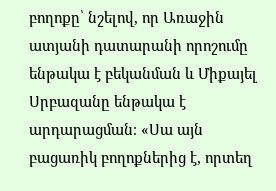բողոքը՝ նշելով, որ Առաջին ատյանի դատարանի որոշումը ենթակա է բեկանման և Միքայել Սրբազանը ենթակա է արդարացման։ «Սա այն բացառիկ բողոքներից է, որտեղ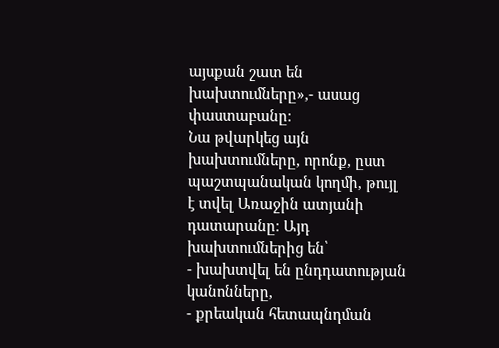այսքան շատ են խախտումները»,- ասաց փաստաբանը։
Նա թվարկեց այն խախտումները, որոնք, ըստ պաշտպանական կողմի, թույլ է տվել Առաջին ատյանի դատարանը։ Այդ խախտումներից են՝
- խախտվել են ընդդատության կանոնները,
- քրեական հետապնդման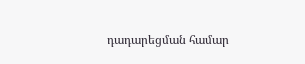դադարեցման համար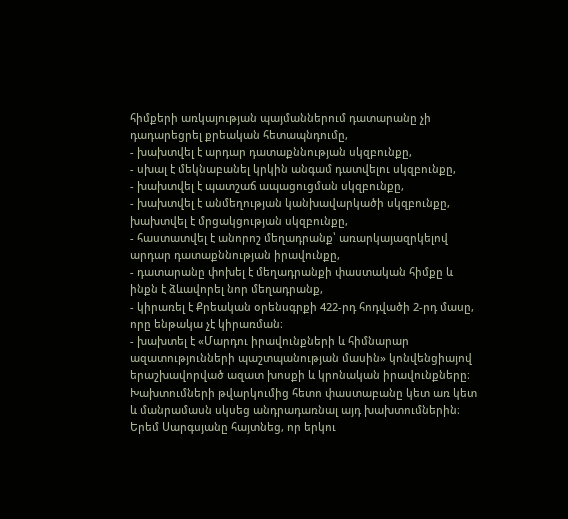հիմքերի առկայության պայմաններում դատարանը չի դադարեցրել քրեական հետապնդումը,
- խախտվել է արդար դատաքննության սկզբունքը,
- սխալ է մեկնաբանել կրկին անգամ դատվելու սկզբունքը,
- խախտվել է պատշաճ ապացուցման սկզբունքը,
- խախտվել է անմեղության կանխավարկածի սկզբունքը, խախտվել է մրցակցության սկզբունքը,
- հաստատվել է անորոշ մեղադրանք՝ առարկայազրկելով արդար դատաքննության իրավունքը,
- դատարանը փոխել է մեղադրանքի փաստական հիմքը և ինքն է ձևավորել նոր մեղադրանք,
- կիրառել է Քրեական օրենսգրքի 422-րդ հոդվածի 2-րդ մասը, որը ենթակա չէ կիրառման։
- խախտել է «Մարդու իրավունքների և հիմնարար ազատությունների պաշտպանության մասին» կոնվենցիայով երաշխավորված ազատ խոսքի և կրոնական իրավունքները։
Խախտումների թվարկումից հետո փաստաբանը կետ առ կետ և մանրամասն սկսեց անդրադառնալ այդ խախտումներին։
Երեմ Սարգսյանը հայտնեց, որ երկու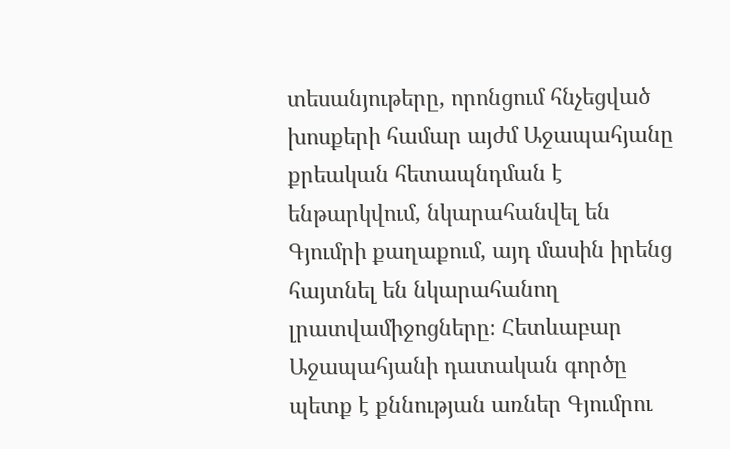տեսանյութերը, որոնցում հնչեցված խոսքերի համար այժմ Աջապահյանը քրեական հետապնդման է ենթարկվում, նկարահանվել են Գյումրի քաղաքում, այդ մասին իրենց հայտնել են նկարահանող լրատվամիջոցները։ Հետևաբար Աջապահյանի դատական գործը պետք է քննության առներ Գյումրու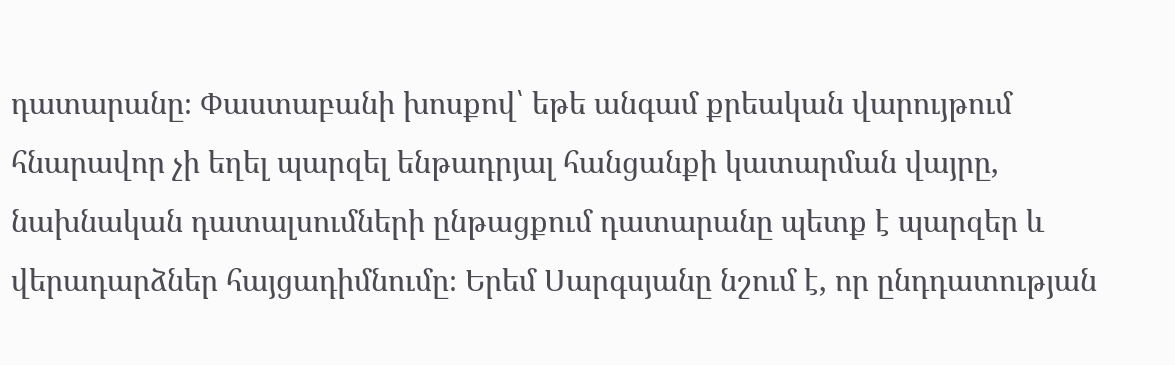դատարանը։ Փաստաբանի խոսքով՝ եթե անգամ քրեական վարույթում հնարավոր չի եղել պարզել ենթադրյալ հանցանքի կատարման վայրը, նախնական դատալսումների ընթացքում դատարանը պետք է պարզեր և վերադարձներ հայցադիմնումը։ Երեմ Սարգսյանը նշում է, որ ընդդատության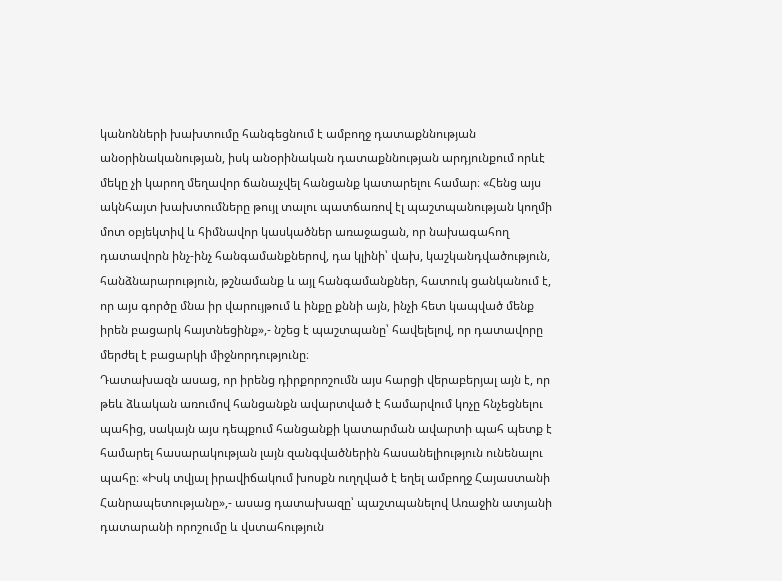կանոնների խախտումը հանգեցնում է ամբողջ դատաքննության անօրինականության, իսկ անօրինական դատաքննության արդյունքում որևէ մեկը չի կարող մեղավոր ճանաչվել հանցանք կատարելու համար։ «Հենց այս ակնհայտ խախտումները թույլ տալու պատճառով էլ պաշտպանության կողմի մոտ օբյեկտիվ և հիմնավոր կասկածներ առաջացան, որ նախագահող դատավորն ինչ-ինչ հանգամանքներով, դա կլինի՝ վախ, կաշկանդվածություն, հանձնարարություն, թշնամանք և այլ հանգամանքներ, հատուկ ցանկանում է, որ այս գործը մնա իր վարույթում և ինքը քննի այն, ինչի հետ կապված մենք իրեն բացարկ հայտնեցինք»,- նշեց է պաշտպանը՝ հավելելով, որ դատավորը մերժել է բացարկի միջնորդությունը։
Դատախազն ասաց, որ իրենց դիրքորոշումն այս հարցի վերաբերյալ այն է, որ թեև ձևական առումով հանցանքն ավարտված է համարվում կոչը հնչեցնելու պահից, սակայն այս դեպքում հանցանքի կատարման ավարտի պահ պետք է համարել հասարակության լայն զանգվածներին հասանելիություն ունենալու պահը։ «Իսկ տվյալ իրավիճակում խոսքն ուղղված է եղել ամբողջ Հայաստանի Հանրապետությանը»,- ասաց դատախազը՝ պաշտպանելով Առաջին ատյանի դատարանի որոշումը և վստահություն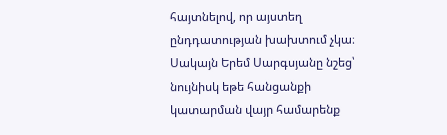հայտնելով, որ այստեղ ընդդատության խախտում չկա։
Սակայն Երեմ Սարգսյանը նշեց՝ նույնիսկ եթե հանցանքի կատարման վայր համարենք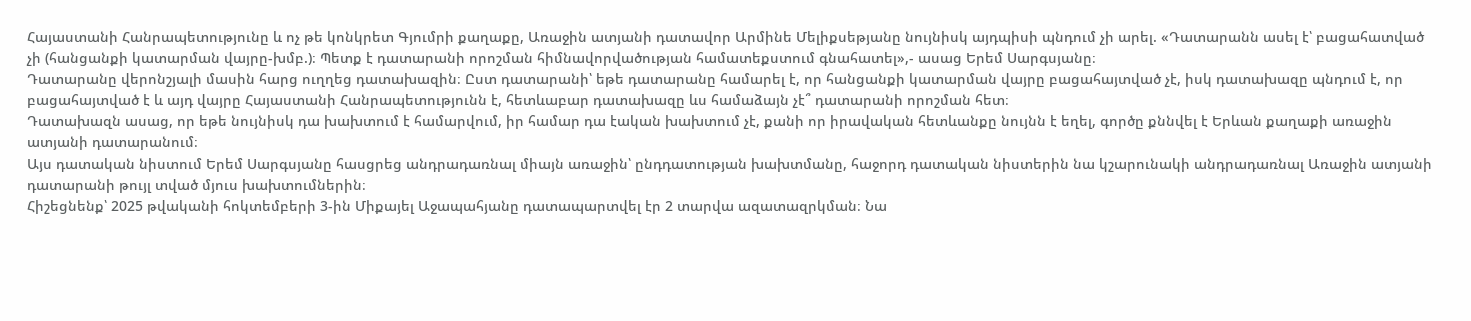Հայաստանի Հանրապետությունը և ոչ թե կոնկրետ Գյումրի քաղաքը, Առաջին ատյանի դատավոր Արմինե Մելիքսեթյանը նույնիսկ այդպիսի պնդում չի արել. «Դատարանն ասել է՝ բացահատված չի (հանցանքի կատարման վայրը-խմբ.)։ Պետք է դատարանի որոշման հիմնավորվածության համատեքստում գնահատել»,- ասաց Երեմ Սարգսյանը։
Դատարանը վերոնշյալի մասին հարց ուղղեց դատախազին։ Ըստ դատարանի՝ եթե դատարանը համարել է, որ հանցանքի կատարման վայրը բացահայտված չէ, իսկ դատախազը պնդում է, որ բացահայտված է և այդ վայրը Հայաստանի Հանրապետությունն է, հետևաբար դատախազը ևս համաձայն չէ՞ դատարանի որոշման հետ։
Դատախազն ասաց, որ եթե նույնիսկ դա խախտում է համարվում, իր համար դա էական խախտում չէ, քանի որ իրավական հետևանքը նույնն է եղել, գործը քննվել է Երևան քաղաքի առաջին ատյանի դատարանում։
Այս դատական նիստում Երեմ Սարգսյանը հասցրեց անդրադառնալ միայն առաջին՝ ընդդատության խախտմանը, հաջորդ դատական նիստերին նա կշարունակի անդրադառնալ Առաջին ատյանի դատարանի թույլ տված մյուս խախտումներին։
Հիշեցնենք՝ 2025 թվականի հոկտեմբերի 3-ին Միքայել Աջապահյանը դատապարտվել էր 2 տարվա ազատազրկման։ Նա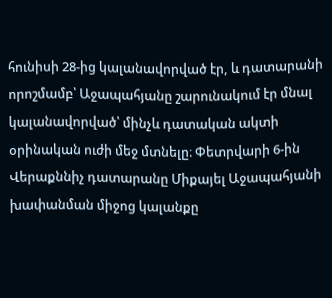հունիսի 28-ից կալանավորված էր, և դատարանի որոշմամբ՝ Աջապահյանը շարունակում էր մնալ կալանավորված՝ մինչև դատական ակտի օրինական ուժի մեջ մտնելը։ Փետրվարի 6-ին Վերաքննիչ դատարանը Միքայել Աջապահյանի խափանման միջոց կալանքը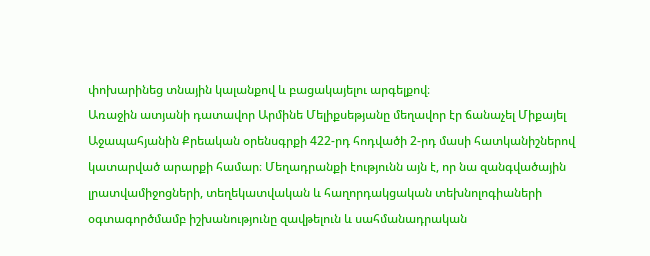փոխարինեց տնային կալանքով և բացակայելու արգելքով։
Առաջին ատյանի դատավոր Արմինե Մելիքսեթյանը մեղավոր էր ճանաչել Միքայել Աջապահյանին Քրեական օրենսգրքի 422-րդ հոդվածի 2-րդ մասի հատկանիշներով կատարված արարքի համար։ Մեղադրանքի էությունն այն է, որ նա զանգվածային լրատվամիջոցների, տեղեկատվական և հաղորդակցական տեխնոլոգիաների օգտագործմամբ իշխանությունը զավթելուն և սահմանադրական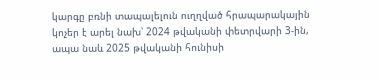կարգը բռնի տապալելուն ուղղված հրապարակային կոչեր է արել նախ՝ 2024 թվականի փետրվարի 3-ին, ապա նաև 2025 թվականի հունիսի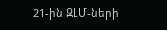21-ին ԶԼՄ-ների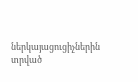ներկայացուցիչներին տրված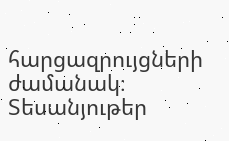հարցազրույցների ժամանակ։
Տեսանյութեր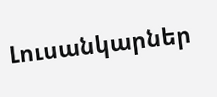Լուսանկարներ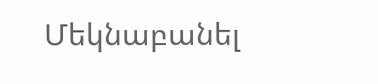Մեկնաբանել